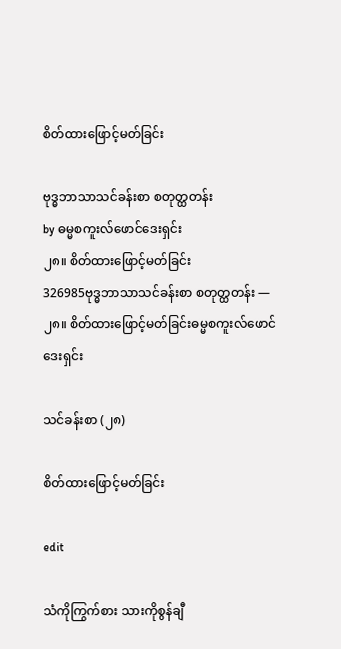စိတ်ထားဖြောင့်မတ်ခြင်း

ဗုဒ္ဓဘာသာသင်ခန်းစာ စတုတ္ထတန်း
by ဓမ္မစကူးလ်ဖောင်ဒေးရှင်း
၂၈။ စိတ်ထားဖြောင့်မတ်ခြင်း
326985ဗုဒ္ဓဘာသာသင်ခန်းစာ စတုတ္ထတန်း — ၂၈။ စိတ်ထားဖြောင့်မတ်ခြင်းဓမ္မစကူးလ်ဖောင်ဒေးရှင်း

သင်ခန်းစာ (၂၈)

စိတ်ထားဖြောင့်မတ်ခြင်း

edit

သံကိုကြွက်စား သားကိုစွန်ချီ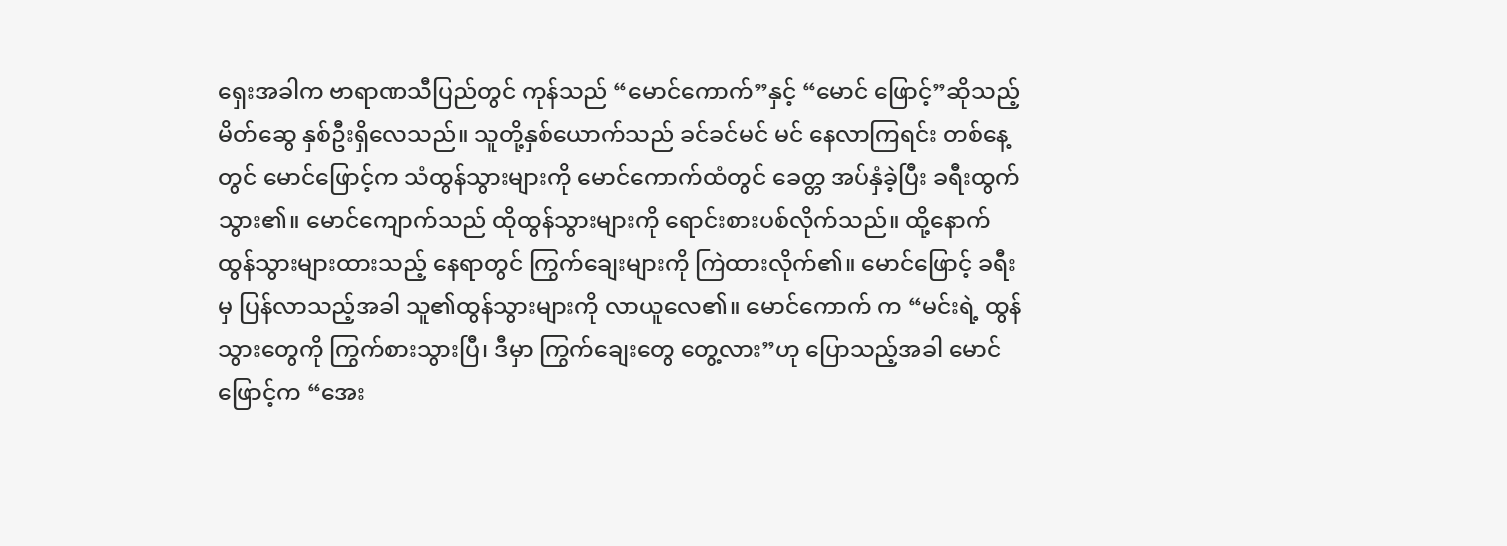ရှေးအခါက ဗာရာဏသီပြည်တွင် ကုန်သည် “မောင်ကောက်”နှင့် “မောင် ဖြောင့်”ဆိုသည့် မိတ်ဆွေ နှစ်ဦးရှိလေသည်။ သူတို့နှစ်ယောက်သည် ခင်ခင်မင် မင် နေလာကြရင်း တစ်နေ့တွင် မောင်ဖြောင့်က သံထွန်သွားများကို မောင်ကောက်ထံတွင် ခေတ္တ အပ်နှံခဲ့ပြီး ခရီးထွက်သွား၏။ မောင်ကျောက်သည် ထိုထွန်သွားများကို ရောင်းစားပစ်လိုက်သည်။ ထို့နောက် ထွန်သွားများထားသည့် နေရာတွင် ကြွက်ချေးများကို ကြဲထားလိုက်၏။ မောင်ဖြောင့် ခရီးမှ ပြန်လာသည့်အခါ သူ၏ထွန်သွားများကို လာယူလေ၏။ မောင်ကောက် က “မင်းရဲ့ ထွန်သွားတွေကို ကြွက်စားသွားပြီ၊ ဒီမှာ ကြွက်ချေးတွေ တွေ့လား”ဟု ပြောသည့်အခါ မောင်ဖြောင့်က “အေး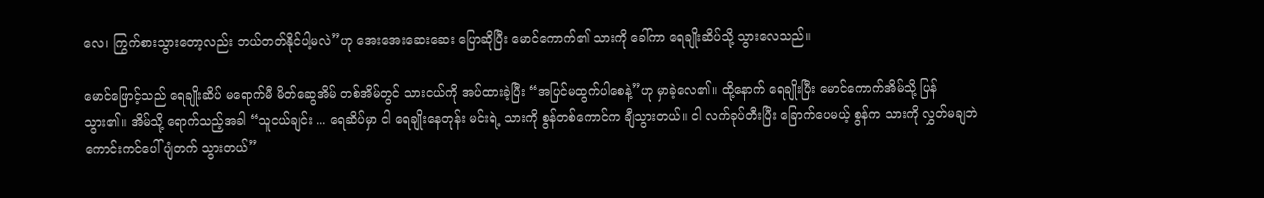လေ၊ ကြွက်စားသွားတော့လည်း ဘယ်တတ်နိုင်ပါ့မလဲ”ဟု အေးအေးဆေးဆေး ပြောဆိုပြီး မောင်ကောက်၏ သားကို ခေါ်ကာ ရေချိုးဆိပ်သို့ သွားလေသည်။

မောင်ဖြောင့်သည် ရေချိုးဆိပ် မရောက်မီ မိတ်ဆွေအိမ် တစ်အိမ်တွင် သားငယ်ကို အပ်ထားခဲ့ပြီး “အပြင်မထွက်ပါစေနဲ့”ဟု မှာခဲ့လေ၏။ ထို့နောက် ရေချိုးပြီး မောင်ကောက်အိမ်သို့ ပြန်သွား၏။ အိမ်သို့ ရောက်သည့်အခါ “သူငယ်ချင်း ... ရေဆိပ်မှာ ငါ ရေချိုးနေတုန်း မင်းရဲ့ သားကို စွန်တစ်ကောင်က ချီသွားတယ်။ ငါ လက်ခုပ်တီးပြီး ခြောက်ပေမယ့် စွန်က သားကို လွှတ်မချဘဲ ကောင်းကင်ပေါ် ပျံတက် သွားတယ်”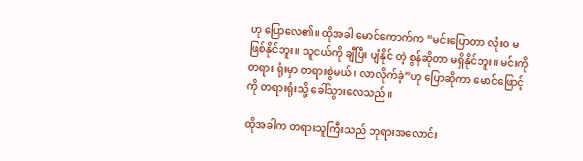ဟု ပြောလေ၏။ ထိုအခါ မောင်ကောက်က “မင်းပြောတာ လုံးဝ မဖြစ်နိုင်ဘူး။ သူငယ်ကို ချီပြီး ပျံနိုင် တဲ့ စွန်ဆိုတာ မရှိနိုင်ဘူး။ မင်းကို တရား ရုံးမှာ တရားစွဲမယ်၊ လာလိုက်ခဲ့”ဟု ပြောဆိုကာ မောင်ဖြောင့်ကို တရားရုံးသို့ ခေါ်သွားလေသည်။

ထိုအခါက တရားသူကြီးသည် ဘုရားအလောင်း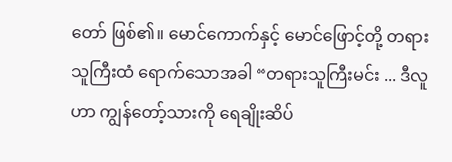တော် ဖြစ်၏။ မောင်ကောက်နှင့် မောင်ဖြောင့်တို့ တရားသူကြီးထံ ရောက်သောအခါ “တရားသူကြီးမင်း ... ဒီလူဟာ ကျွန်တော့်သားကို ရေချိုးဆိပ်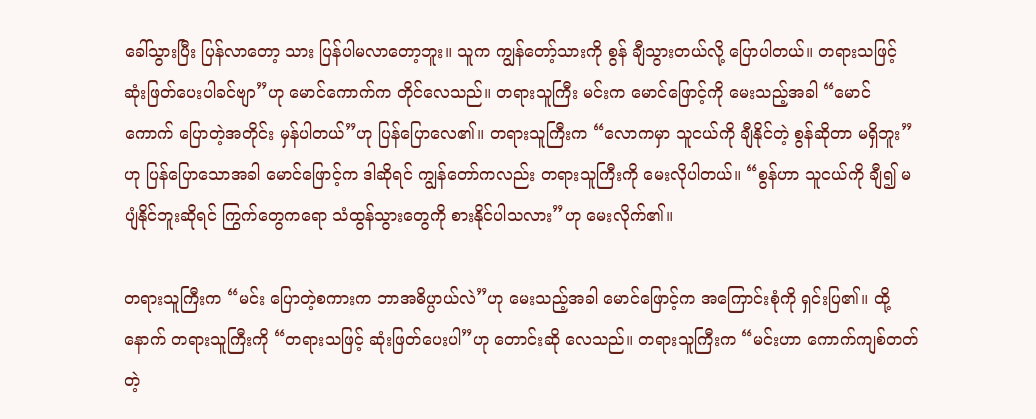ခေါ်သွားပြီး ပြန်လာတော့ သား ပြန်ပါမလာတော့ဘူး။ သူက ကျွန်တော့်သားကို စွန် ချီသွားတယ်လို့ ပြောပါတယ်။ တရားသဖြင့် ဆုံးဖြတ်ပေးပါခင်ဗျာ”ဟု မောင်ကောက်က တိုင်လေသည်။ တရားသူကြီး မင်းက မောင်ဖြောင့်ကို မေးသည့်အခါ “မောင်ကောက် ပြောတဲ့အတိုင်း မှန်ပါတယ်”ဟု ပြန်ပြောလေ၏။ တရားသူကြီးက “လောကမှာ သူငယ်ကို ချီနိုင်တဲ့ စွန်ဆိုတာ မရှိဘူး”ဟု ပြန်ပြောသောအခါ မောင်ဖြောင့်က ဒါဆိုရင် ကျွန်တော်ကလည်း တရားသူကြီးကို မေးလိုပါတယ်။ “စွန်ဟာ သူငယ်ကို ချီ၍ မပျံနိုင်ဘူးဆိုရင် ကြွက်တွေကရော သံထွန်သွားတွေကို စားနိုင်ပါသလား”ဟု မေးလိုက်၏။

တရားသူကြီးက “မင်း ပြောတဲ့စကားက ဘာအဓိပ္ပာယ်လဲ”ဟု မေးသည့်အခါ မောင်ဖြောင့်က အကြောင်းစုံကို ရှင်းပြ၏။ ထို့နောက် တရားသူကြီးကို “တရားသဖြင့် ဆုံးဖြတ်ပေးပါ”ဟု တောင်းဆို လေသည်။ တရားသူကြီးက “မင်းဟာ ကောက်ကျစ်တတ်တဲ့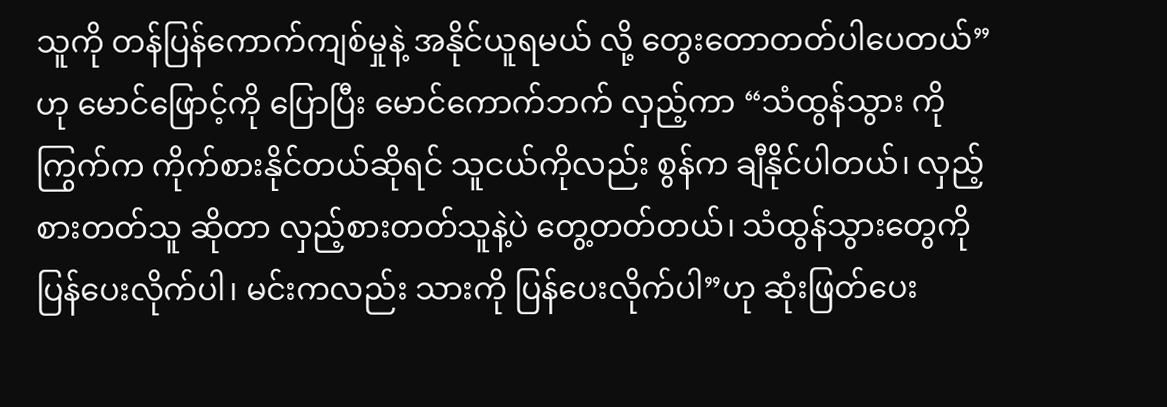သူကို တန်ပြန်ကောက်ကျစ်မှုနဲ့ အနိုင်ယူရမယ် လို့ တွေးတောတတ်ပါပေတယ်”ဟု မောင်ဖြောင့်ကို ပြောပြီး မောင်ကောက်ဘက် လှည့်ကာ “သံထွန်သွား ကို ကြွက်က ကိုက်စားနိုင်တယ်ဆိုရင် သူငယ်ကိုလည်း စွန်က ချီနိုင်ပါတယ်၊ လှည့်စားတတ်သူ ဆိုတာ လှည့်စားတတ်သူနဲ့ပဲ တွေ့တတ်တယ်၊ သံထွန်သွားတွေကို ပြန်ပေးလိုက်ပါ၊ မင်းကလည်း သားကို ပြန်ပေးလိုက်ပါ”ဟု ဆုံးဖြတ်ပေး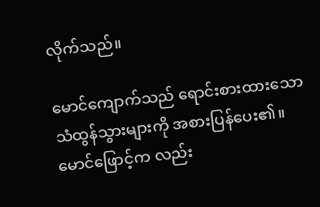လိုက်သည်။

မောင်ကျောက်သည် ရောင်းစားထားသော သံထွန်သွားများကို အစားပြန်ပေး၏။ မောင်ဖြောင့်က လည်း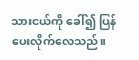သားငယ်ကို ခေါ်၍ ပြန်ပေးလိုက်လေသည်။